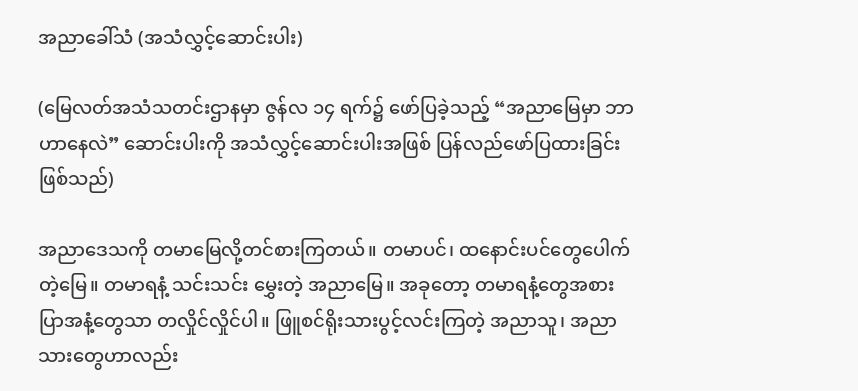အညာခေါ်သံ (အသံလွှင့်ဆောင်းပါး)

(မြေလတ်အသံသတင်းဌာနမှာ ဇွန်လ ၁၄ ရက်၌ ဖော်ပြခဲ့သည့် “အညာမြေမှာ ဘာဟာနေလဲ” ဆောင်းပါးကို အသံလွှင့်ဆောင်းပါးအဖြစ် ပြန်လည်ဖော်ပြထားခြင်းဖြစ်သည်)

အညာဒေသကို တမာမြေလို့တင်စားကြတယ်။ တမာပင်၊ ထနောင်းပင်တွေပေါက်တဲ့မြေ။ တမာရနံ့ သင်းသင်း မွှေးတဲ့ အညာမြေ။ အခုတော့ တမာရနံ့တွေအစား ပြာအနံ့တွေသာ တလှိုင်လှိုင်ပါ။ ဖြူစင်ရိုးသားပွင့်လင်းကြတဲ့ အညာသူ၊ အညာသားတွေဟာလည်း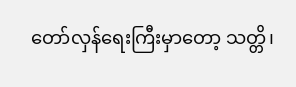တော်လှန်ရေးကြီးမှာတော့ သတ္တိ၊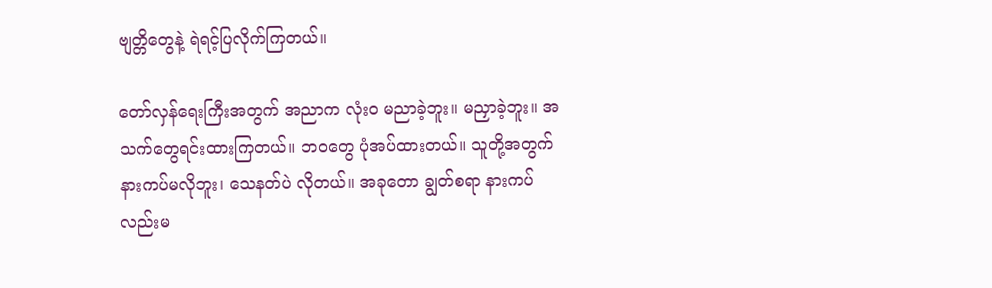ဗျတ္တိတွေနဲ့ ရဲရင့်ပြလိုက်ကြတယ်။

တော်လှန်ရေးကြီးအတွက် အညာက လုံးဝ မညာခဲ့ဘူး။ မညှာခဲ့ဘူး။ အသက်တွေရင်းထားကြတယ်။ ဘဝတွေ ပုံအပ်ထားတယ်။ သူတို့အတွက် နားကပ်မလိုဘူး၊ သေနတ်ပဲ လိုတယ်။ အခုတော ချွတ်စရာ နားကပ်လည်းမ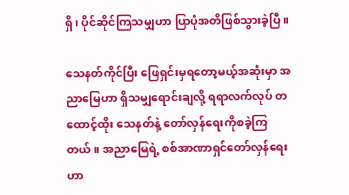ရှိ၊ ပိုင်ဆိုင်ကြသမျှဟာ ပြာပုံအတိဖြစ်သွားခဲ့ပြီ။

သေနတ်ကိုင်ပြီး ဖြေရှင်းမှရတော့မယ့်အဆုံးမှာ အညာမြေဟာ ရှိသမျှရောင်းချလို့ ရရာလက်လုပ် တထောင့်ထိုး သေနတ်နဲ့ တော်လှန်ရေးကိုစခဲ့ကြတယ်။ အညာမြေရဲ့ စစ်အာဏာရှင်တော်လှန်ရေးဟာ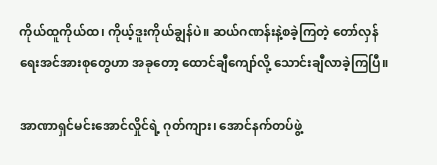ကိုယ်ထူကိုယ်ထ၊ ကိုယ့်ဒူးကိုယ်ချွန်ပဲ။ ဆယ်ဂဏန်းနဲ့စခဲ့ကြတဲ့ တော်လှန်ရေးအင်အားစုတွေဟာ အခုတော့ ထောင်ချီကျော်လို့ သောင်းချီလာခဲ့ကြပြီ။

အာဏာရှင်မင်းအောင်လှိုင်ရဲ့ ဂုတ်ကျား၊ အောင်နက်တပ်ဖွဲ့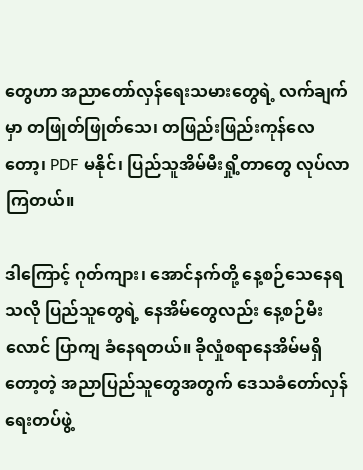တွေဟာ အညာတော်လှန်ရေးသမားတွေရဲ့ လက်ချက်မှာ တဖြုတ်ဖြုတ်သေ၊ တဖြည်းဖြည်းကုန်လေတော့၊ PDF မနိုင်၊ ပြည်သူအိမ်မီးရှို့တာတွေ လုပ်လာကြတယ်။

ဒါကြောင့် ဂုတ်ကျား၊ အောင်နက်တို့ နေ့စဉ်သေနေရသလို ပြည်သူတွေရဲ့ နေအိမ်တွေလည်း နေ့စဉ်မီးလောင် ပြာကျ ခံနေရတယ်။ ခိုလှုံစရာနေအိမ်မရှိတော့တဲ့ အညာပြည်သူတွေအတွက် ဒေသခံတော်လှန်ရေးတပ်ဖွဲ့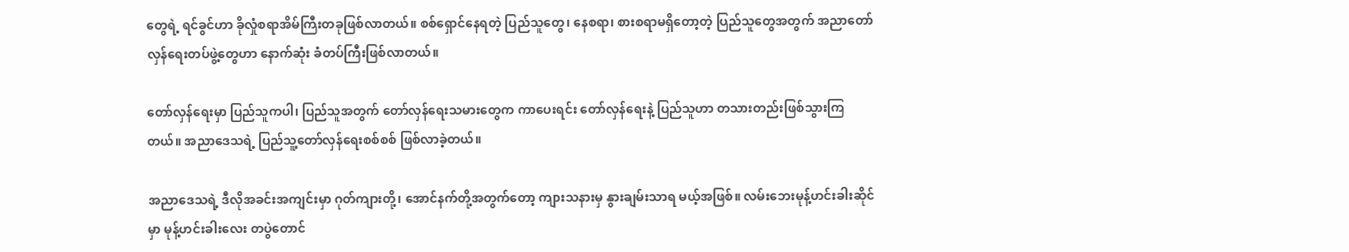တွေရဲ့ ရင်ခွင်ဟာ ခိုလှုံစရာအိမ်ကြီးတခုဖြစ်လာတယ်။ စစ်ရှောင်နေရတဲ့ ပြည်သူတွေ၊ နေစရာ၊ စားစရာမရှိတော့တဲ့ ပြည်သူတွေအတွက် အညာတော်လှန်ရေးတပ်ဖွဲ့တွေဟာ နောက်ဆုံး ခံတပ်ကြီးဖြစ်လာတယ်။

တော်လှန်ရေးမှာ ပြည်သူကပါ၊ ပြည်သူအတွက် တော်လှန်ရေးသမားတွေက ကာပေးရင်း တော်လှန်ရေးနဲ့ ပြည်သူဟာ တသားတည်းဖြစ်သွားကြတယ်။ အညာဒေသရဲ့ ပြည်သူ့တော်လှန်ရေးစစ်စစ် ဖြစ်လာခဲ့တယ်။

အညာဒေသရဲ့ ဒီလိုအခင်းအကျင်းမှာ ဂုတ်ကျားတို့၊ အောင်နက်တို့အတွက်တော့ ကျားသနားမှ နွားချမ်းသာရ မယ့်အဖြစ်။ လမ်းဘေးမုန့်ဟင်းခါးဆိုင်မှာ မုန့်ဟင်းခါးလေး တပွဲတောင်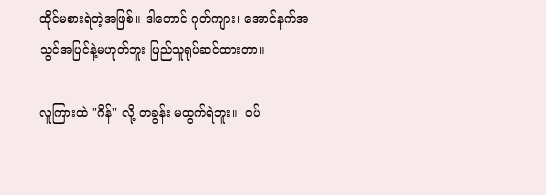ထိုင်မစားရဲတဲ့အဖြစ်။ ဒါတောင် ဂုတ်ကျား၊ အောင်နက်အသွင်အပြင်နဲ့မဟုတ်ဘူး ပြည်သူရုပ်ဆင်ထားတာ။

လူကြားထဲ "ဂိန်" လို့ တခွန်း မထွက်ရဲဘူး။  ဝပ်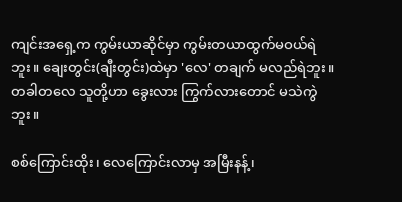ကျင်းအရှေ့က ကွမ်းယာဆိုင်မှာ ကွမ်းတယာထွက်မဝယ်ရဲဘူး။ ချေးတွင်း(ချီးတွင်း)ထဲမှာ 'လေ' တချက် မလည်ရဲဘူး။  တခါတလေ သူတို့ဟာ ခွေးလား ကြွက်လားတောင် မသဲကွဲဘူး။

စစ်ကြောင်းထိုး၊ လေကြောင်းလာမှ အမြီးနန့်၊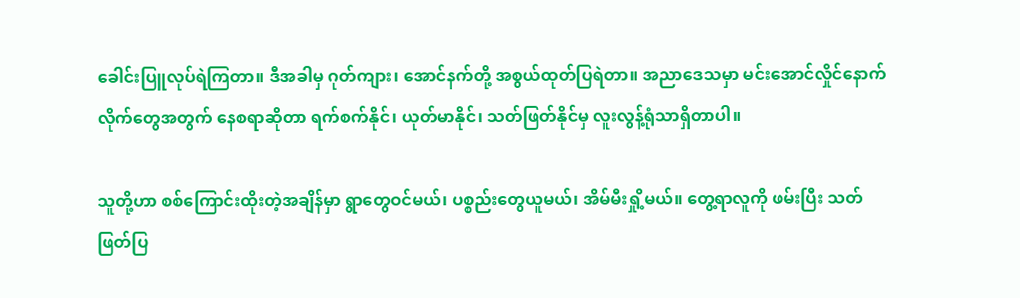ခေါင်းပြူလုပ်ရဲကြတာ။ ဒီအခါမှ ဂုတ်ကျား၊ အောင်နက်တို့ အစွယ်ထုတ်ပြရဲတာ။ အညာဒေသမှာ မင်းအောင်လှိုင်နောက်လိုက်တွေအတွက် နေစရာဆိုတာ ရက်စက်နိုင်၊ ယုတ်မာနိုင်၊ သတ်ဖြတ်နိုင်မှ လူးလွန့်ရုံသာရှိတာပါ။

သူတို့ဟာ စစ်ကြောင်းထိုးတဲ့အချိန်မှာ ရွာတွေဝင်မယ်၊ ပစ္စည်းတွေယူမယ်၊ အိမ်မီးရှို့မယ်။ တွေ့ရာလူကို ဖမ်းပြီး သတ်ဖြတ်ပြ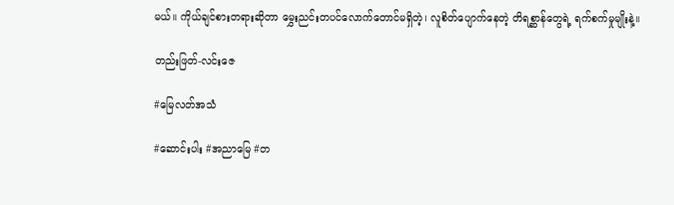မယ်။ ကိုယ်ချင်စားတရားဆိုတာ မွှေးညင်းတပင်လောက်တောင်မရှိတဲ့၊ လူစိတ်ပျောက်နေတဲ့ တိရစ္ဆာန်တွေရဲ့ ရက်စက်မှုမျိုးနဲ့။

တည်းဖြတ်-လင်းဇေ

#မြေလတ်အသံ

#ဆောင်းပါး #အညာမြေ #တ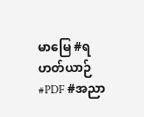မာမြေ #ရဟတ်ယာဉ် #PDF #အညာ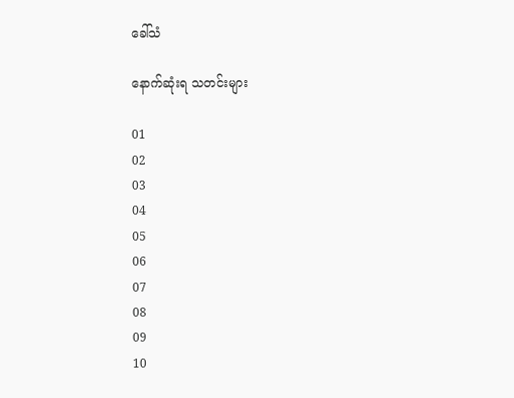ခေါ်သံ

နောက်ဆုံးရ သတင်းများ

01
02
03
04
05
06
07
08
09
10